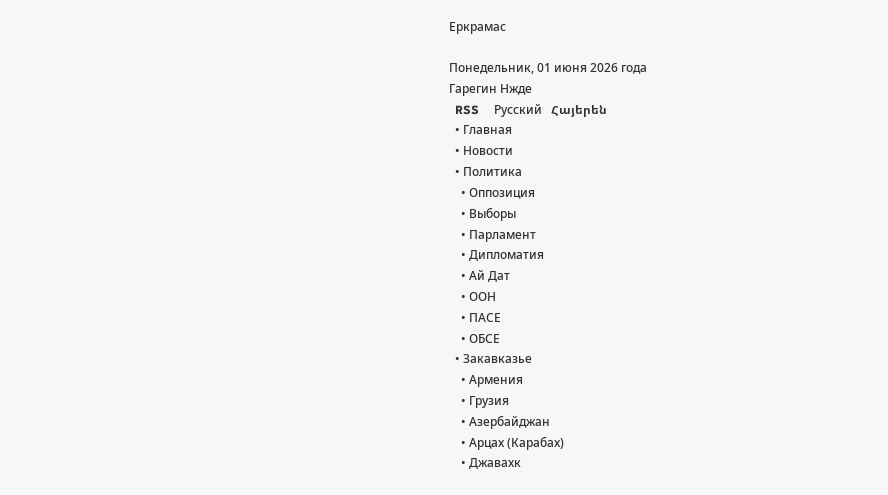Еркрамас

Понедельник, 01 июня 2026 года
Гарегин Нжде
  RSS     Русский   Հայերեն
  • Главная
  • Новости
  • Политика
    • Оппозиция
    • Выборы
    • Парламент
    • Дипломатия
    • Ай Дат
    • ООН
    • ПАСЕ
    • ОБСЕ
  • Закавказье
    • Армения
    • Грузия
    • Азербайджан
    • Арцах (Карабах)
    • Джавахк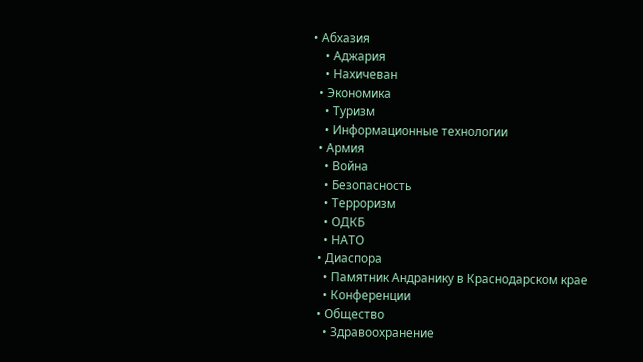• Абхазия
    • Аджария
    • Нахичеван
  • Экономика
    • Туризм
    • Информационные технологии
  • Армия
    • Война
    • Безопасность
    • Терроризм
    • ОДКБ
    • НАТО
  • Диаспора
    • Памятник Андранику в Краснодарском крае
    • Конференции
  • Общество
    • Здравоохранение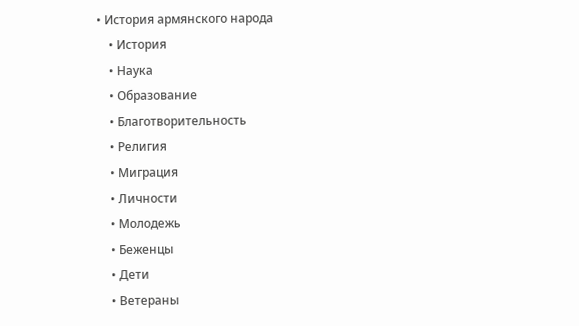• История армянского народа
    • История
    • Наука
    • Образование
    • Благотворительность
    • Религия
    • Миграция
    • Личности
    • Молодежь
    • Беженцы
    • Дети
    • Ветераны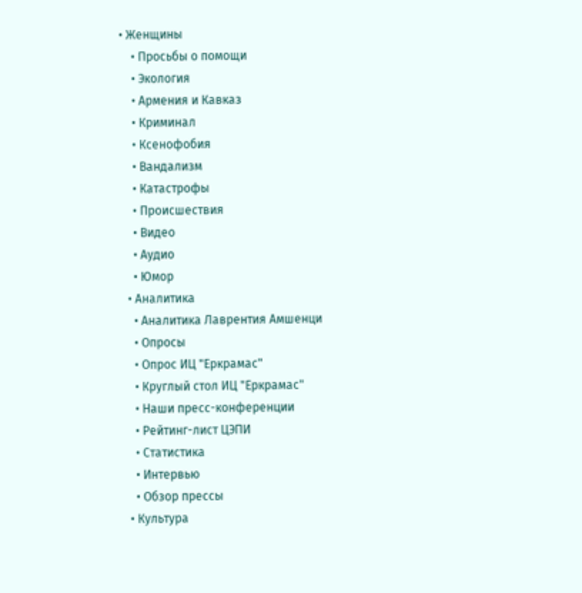• Женщины
    • Просьбы о помощи
    • Экология
    • Армения и Кавказ
    • Криминал
    • Ксенофобия
    • Вандализм
    • Катастрофы
    • Происшествия
    • Видео
    • Аудио
    • Юмор
  • Аналитика
    • Аналитика Лаврентия Амшенци
    • Опросы
    • Опрос ИЦ "Еркрамас"
    • Круглый стол ИЦ "Еркрамас"
    • Наши пресс-конференции
    • Рейтинг-лист ЦЭПИ
    • Статистика
    • Интервью
    • Обзор прессы
  • Культура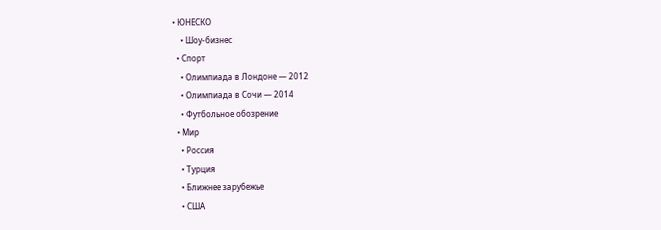• ЮНЕСКО
    • Шоу-бизнес
  • Спорт
    • Олимпиада в Лондоне — 2012
    • Олимпиада в Сочи — 2014
    • Футбольное обозрение
  • Мир
    • Россия
    • Турция
    • Ближнее зарубежье
    • США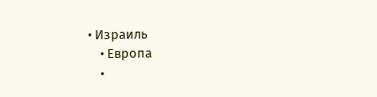• Израиль
    • Европа
    •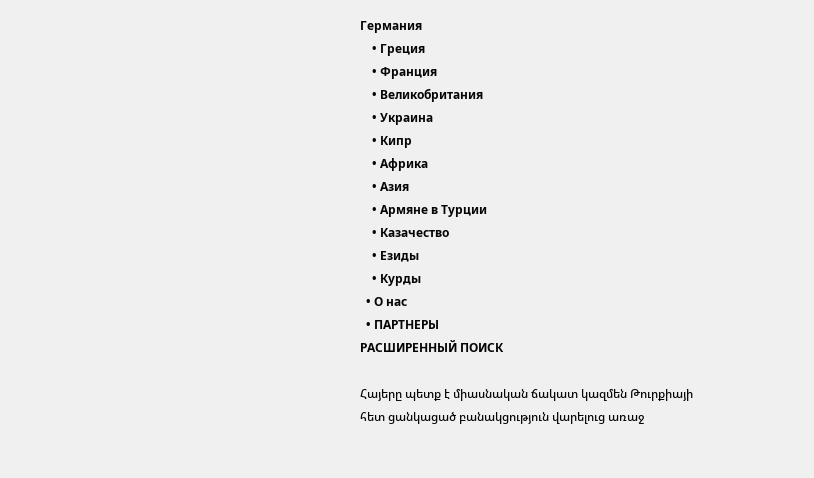Германия
    • Греция
    • Франция
    • Великобритания
    • Украина
    • Кипр
    • Африка
    • Азия
    • Армяне в Турции
    • Казачество
    • Езиды
    • Курды
  • О нас
  • ПАРТНЕРЫ
РАСШИРЕННЫЙ ПОИСК

Հայերը պետք է միասնական ճակատ կազմեն Թուրքիայի հետ ցանկացած բանակցություն վարելուց առաջ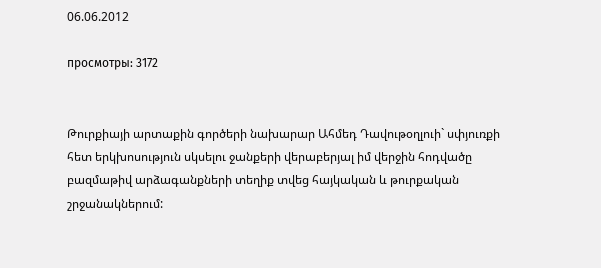06.06.2012

просмотры: 3172


Թուրքիայի արտաքին գործերի նախարար Ահմեդ Դավութօղլուի` սփյուռքի հետ երկխոսություն սկսելու ջանքերի վերաբերյալ իմ վերջին հոդվածը բազմաթիվ արձագանքների տեղիք տվեց հայկական և թուրքական շրջանակներում: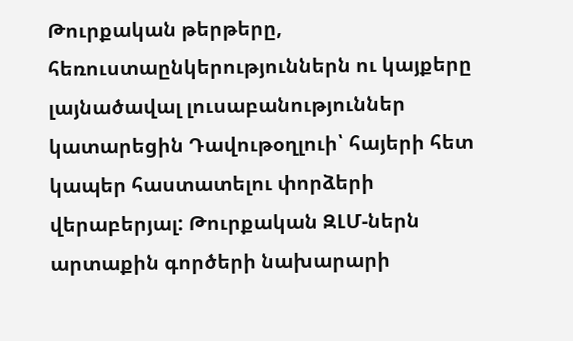Թուրքական թերթերը, հեռուստաընկերություններն ու կայքերը լայնածավալ լուսաբանություններ կատարեցին Դավութօղլուի՝ հայերի հետ կապեր հաստատելու փորձերի վերաբերյալ: Թուրքական ԶԼՄ-ներն արտաքին գործերի նախարարի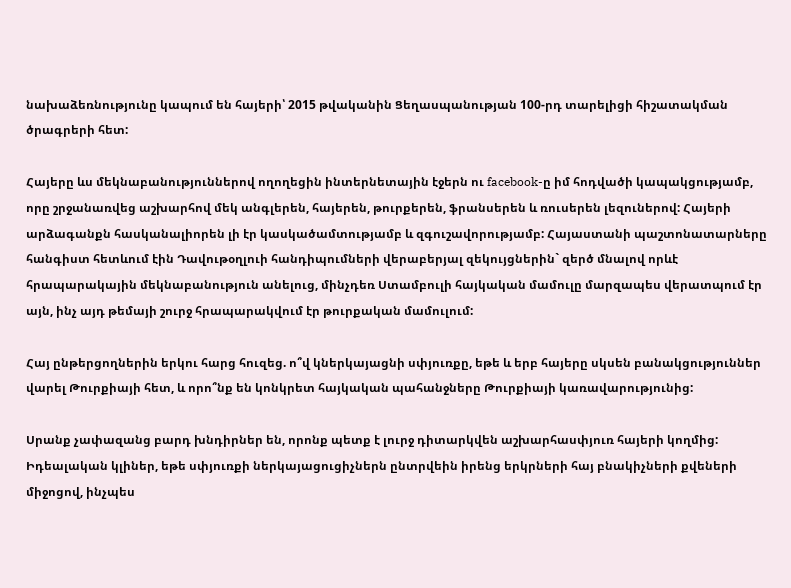նախաձեռնությունը կապում են հայերի՝ 2015 թվականին Ցեղասպանության 100-րդ տարելիցի հիշատակման ծրագրերի հետ:

Հայերը ևս մեկնաբանություններով ողողեցին ինտերնետային էջերն ու facebook-ը իմ հոդվածի կապակցությամբ, որը շրջանառվեց աշխարհով մեկ անգլերեն, հայերեն, թուրքերեն, ֆրանսերեն և ռուսերեն լեզուներով: Հայերի արձագանքն հասկանալիորեն լի էր կասկածամտությամբ և զգուշավորությամբ: Հայաստանի պաշտոնատարները հանգիստ հետևում էին Դավութօղլուի հանդիպումների վերաբերյալ զեկույցներին` զերծ մնալով որևէ հրապարակային մեկնաբանություն անելուց, մինչդեռ Ստամբուլի հայկական մամուլը մարզապես վերատպում էր այն, ինչ այդ թեմայի շուրջ հրապարակվում էր թուրքական մամուլում:

Հայ ընթերցողներին երկու հարց հուզեց. ո՞վ կներկայացնի սփյուռքը, եթե և երբ հայերը սկսեն բանակցություններ վարել Թուրքիայի հետ, և որո՞նք են կոնկրետ հայկական պահանջները Թուրքիայի կառավարությունից:

Սրանք չափազանց բարդ խնդիրներ են, որոնք պետք է լուրջ դիտարկվեն աշխարհասփյուռ հայերի կողմից: Իդեալական կլիներ, եթե սփյուռքի ներկայացուցիչներն ընտրվեին իրենց երկրների հայ բնակիչների քվեների միջոցով, ինչպես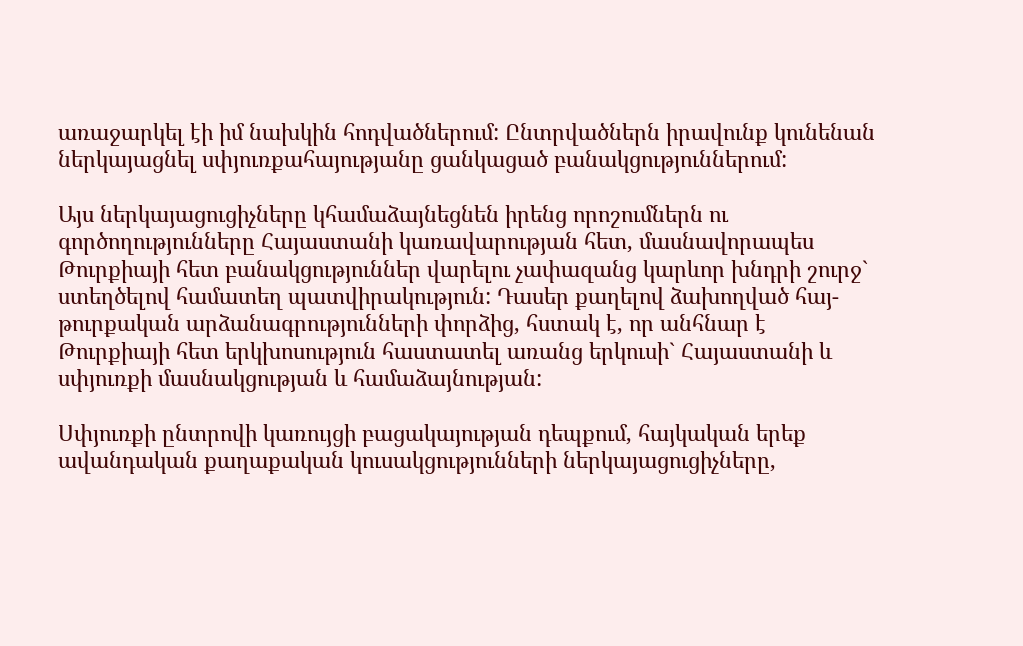առաջարկել էի իմ նախկին հոդվածներում: Ընտրվածներն իրավունք կունենան ներկայացնել սփյուռքահայությանը ցանկացած բանակցություններում:

Այս ներկայացուցիչները կհամաձայնեցնեն իրենց որոշումներն ու գործողությունները Հայաստանի կառավարության հետ, մասնավորապես Թուրքիայի հետ բանակցություններ վարելու չափազանց կարևոր խնդրի շուրջ` ստեղծելով համատեղ պատվիրակություն: Դասեր քաղելով ձախողված հայ-թուրքական արձանագրությունների փորձից, հստակ է, որ անհնար է Թուրքիայի հետ երկխոսություն հաստատել առանց երկուսի` Հայաստանի և սփյուռքի մասնակցության և համաձայնության:

Սփյուռքի ընտրովի կառույցի բացակայության դեպքում, հայկական երեք ավանդական քաղաքական կուսակցությունների ներկայացուցիչները,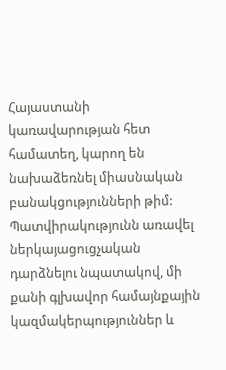Հայաստանի կառավարության հետ համատեղ, կարող են նախաձեռնել միասնական բանակցությունների թիմ: Պատվիրակությունն առավել ներկայացուցչական դարձնելու նպատակով, մի քանի գլխավոր համայնքային կազմակերպություններ և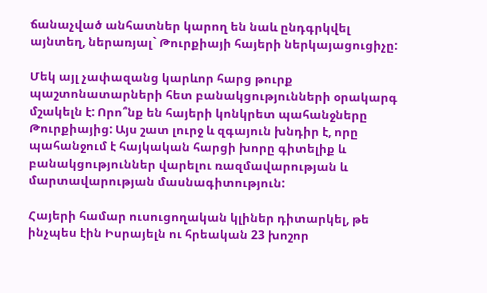ճանաչված անհատներ կարող են նաև ընդգրկվել այնտեղ, ներառյալ` Թուրքիայի հայերի ներկայացուցիչը:

Մեկ այլ չափազանց կարևոր հարց թուրք պաշտոնատարների հետ բանակցությունների օրակարգ մշակելն է: Որո՞նք են հայերի կոնկրետ պահանջները Թուրքիայից: Այս շատ լուրջ և զգայուն խնդիր է, որը պահանջում է հայկական հարցի խորը գիտելիք և բանակցություններ վարելու ռազմավարության և մարտավարության մասնագիտություն:

Հայերի համար ուսուցողական կլիներ դիտարկել, թե ինչպես էին Իսրայելն ու հրեական 23 խոշոր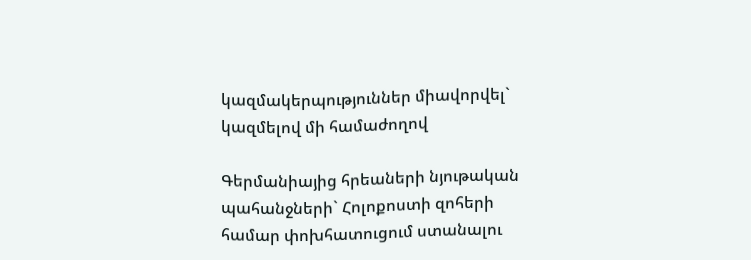կազմակերպություններ միավորվել` կազմելով մի համաժողով

Գերմանիայից հրեաների նյութական պահանջների` Հոլոքոստի զոհերի համար փոխհատուցում ստանալու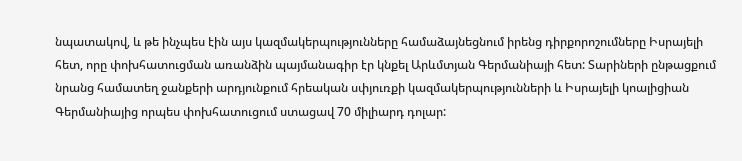նպատակով, և թե ինչպես էին այս կազմակերպությունները համաձայնեցնում իրենց դիրքորոշումները Իսրայելի հետ, որը փոխհատուցման առանձին պայմանագիր էր կնքել Արևմտյան Գերմանիայի հետ: Տարիների ընթացքում նրանց համատեղ ջանքերի արդյունքում հրեական սփյուռքի կազմակերպությունների և Իսրայելի կոալիցիան Գերմանիայից որպես փոխհատուցում ստացավ 70 միլիարդ դոլար: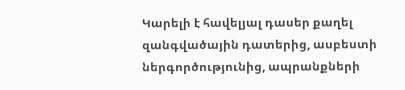Կարելի է հավելյալ դասեր քաղել զանգվածային դատերից, ասբեստի ներգործությունից, ապրանքների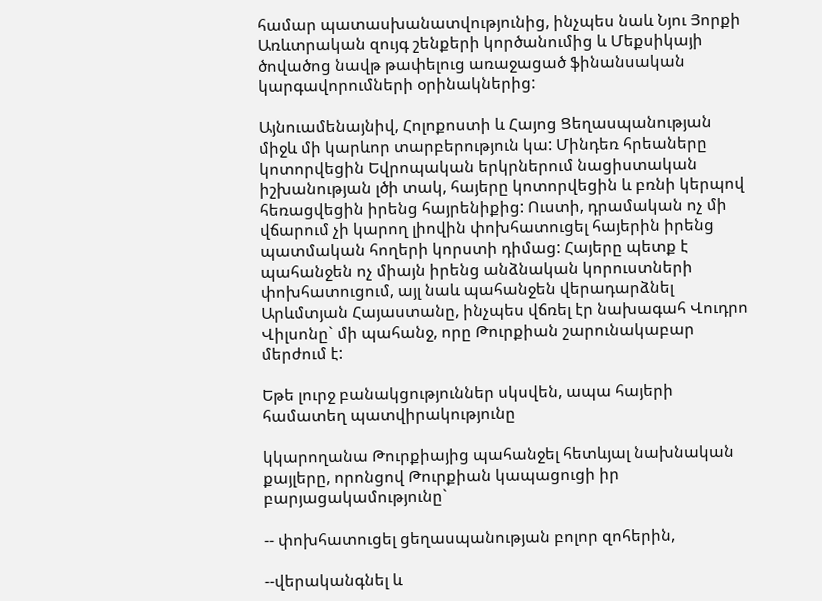համար պատասխանատվությունից, ինչպես նաև Նյու Յորքի Առևտրական զույգ շենքերի կործանումից և Մեքսիկայի ծովածոց նավթ թափելուց առաջացած ֆինանսական կարգավորումների օրինակներից:

Այնուամենայնիվ, Հոլոքոստի և Հայոց Ցեղասպանության միջև մի կարևոր տարբերություն կա: Մինդեռ հրեաները կոտորվեցին Եվրոպական երկրներում նացիստական իշխանության լծի տակ, հայերը կոտորվեցին և բռնի կերպով հեռացվեցին իրենց հայրենիքից: Ուստի, դրամական ոչ մի վճարում չի կարող լիովին փոխհատուցել հայերին իրենց պատմական հողերի կորստի դիմաց: Հայերը պետք է պահանջեն ոչ միայն իրենց անձնական կորուստների փոխհատուցում, այլ նաև պահանջեն վերադարձնել Արևմտյան Հայաստանը, ինչպես վճռել էր նախագահ Վուդրո Վիլսոնը` մի պահանջ, որը Թուրքիան շարունակաբար մերժում է:

Եթե լուրջ բանակցություններ սկսվեն, ապա հայերի համատեղ պատվիրակությունը

կկարողանա Թուրքիայից պահանջել հետևյալ նախնական քայլերը, որոնցով Թուրքիան կապացուցի իր բարյացակամությունը`

-- փոխհատուցել ցեղասպանության բոլոր զոհերին,

--վերականգնել և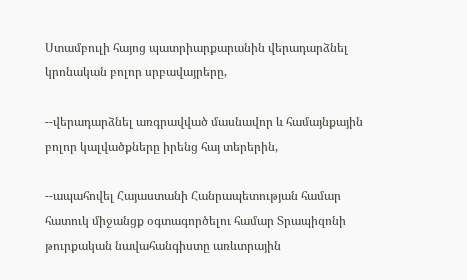Ստամբուլի հայոց պատրիարքարանին վերադարձնել կրոնական բոլոր սրբավայրերը,

--վերադարձնել առգրավված մասնավոր և համայնքային բոլոր կալվածքները իրենց հայ տերերին,

--ապահովել Հայաստանի Հանրապետության համար հատուկ միջանցք օգտագործելու համար Տրապիզոնի թուրքական նավահանգիստը առևտրային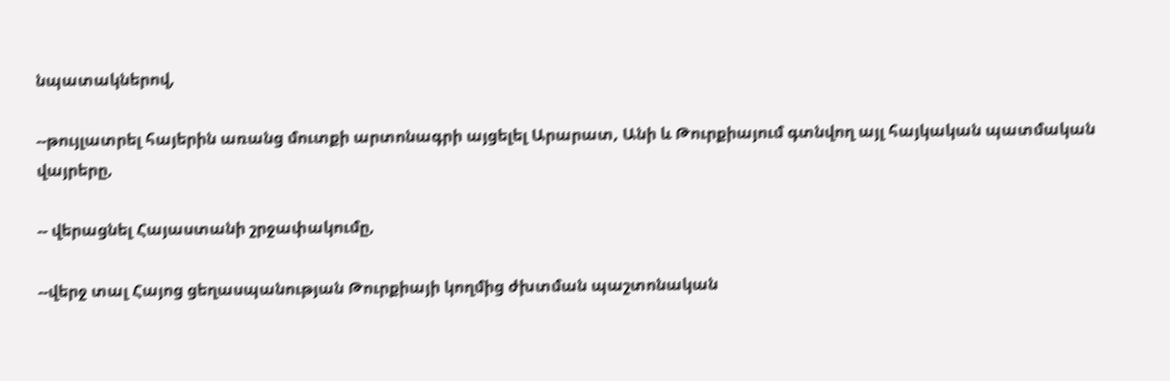նպատակներով,

--թույլատրել հայերին առանց մուտքի արտոնագրի այցելել Արարատ, Անի և Թուրքիայում գտնվող այլ հայկական պատմական վայրերը,

-- վերացնել Հայաստանի շրջափակումը,

--վերջ տալ Հայոց ցեղասպանության Թուրքիայի կողմից ժխտման պաշտոնական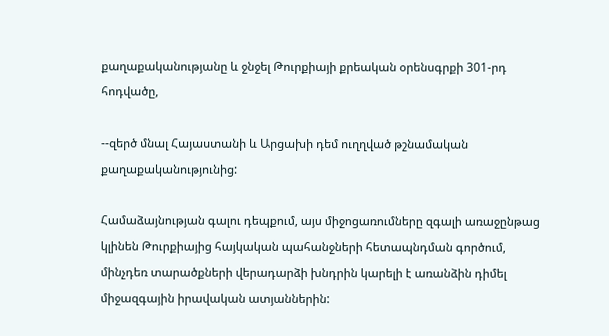քաղաքականությանը և ջնջել Թուրքիայի քրեական օրենսգրքի 301-րդ հոդվածը,

--զերծ մնալ Հայաստանի և Արցախի դեմ ուղղված թշնամական քաղաքականությունից:

Համաձայնության գալու դեպքում, այս միջոցառումները զգալի առաջընթաց կլինեն Թուրքիայից հայկական պահանջների հետապնդման գործում, մինչդեռ տարածքների վերադարձի խնդրին կարելի է առանձին դիմել միջազգային իրավական ատյաններին: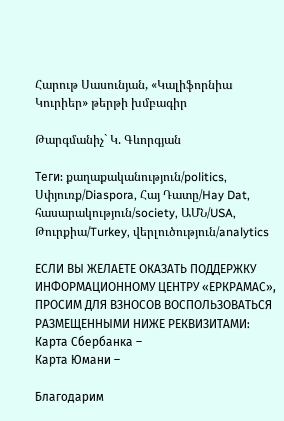Հարութ Սասունյան, «Կալիֆորնիա Կուրիեր» թերթի խմբագիր

Թարգմանիչ` Կ. Գևորգյան

Теги: քաղաքականություն/politics, Սփյուռք/Diaspora, Հայ Դատը/Hay Dat, հասարակություն/society, ԱՄՆ/USA, Թուրքիա/Turkey, վերլուծություն/analytics

ЕСЛИ ВЫ ЖЕЛАЕТЕ ОКАЗАТЬ ПОДДЕРЖКУ ИНФОРМАЦИОННОМУ ЦЕНТРУ «ЕРКРАМАС», ПРОСИМ ДЛЯ ВЗНОСОВ ВОСПОЛЬЗОВАТЬСЯ РАЗМЕЩЕННЫМИ НИЖЕ РЕКВИЗИТАМИ:
Карта Сбербанка –
Карта Юмани –

Благодарим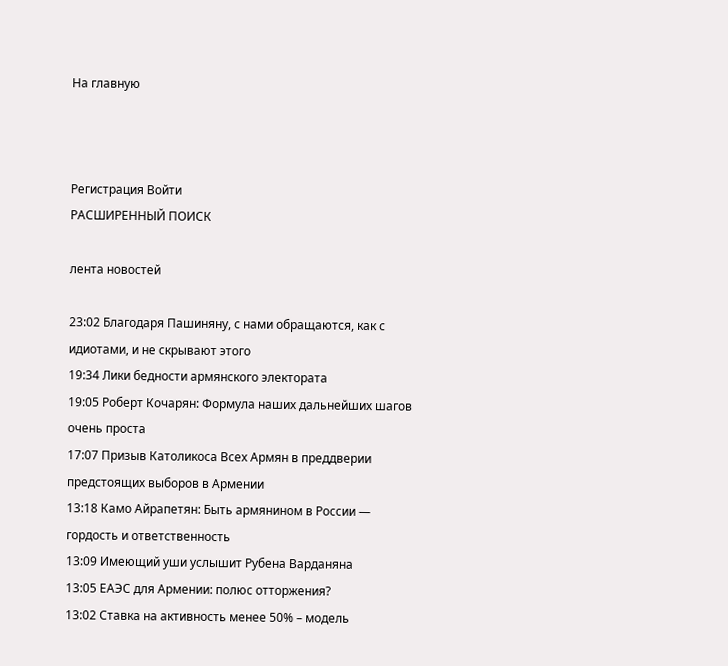На главную



Регистрация Войти
РАСШИРЕННЫЙ ПОИСК

лента новостей

23:02 Благодаря Пашиняну, с нами обращаются, как с идиотами, и не скрывают этого
19:34 Лики бедности армянского электората
19:05 Роберт Кочарян: Формула наших дальнейших шагов очень проста
17:07 Призыв Католикоса Всех Армян в преддверии предстоящих выборов в Армении
13:18 Камо Айрапетян: Быть армянином в России — гордость и ответственность
13:09 Имеющий уши услышит Рубена Варданяна
13:05 ЕАЭС для Армении: полюс отторжения?
13:02 Ставка на активность менее 50% – модель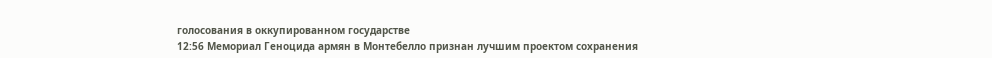голосования в оккупированном государстве
12:56 Мемориал Геноцида армян в Монтебелло признан лучшим проектом сохранения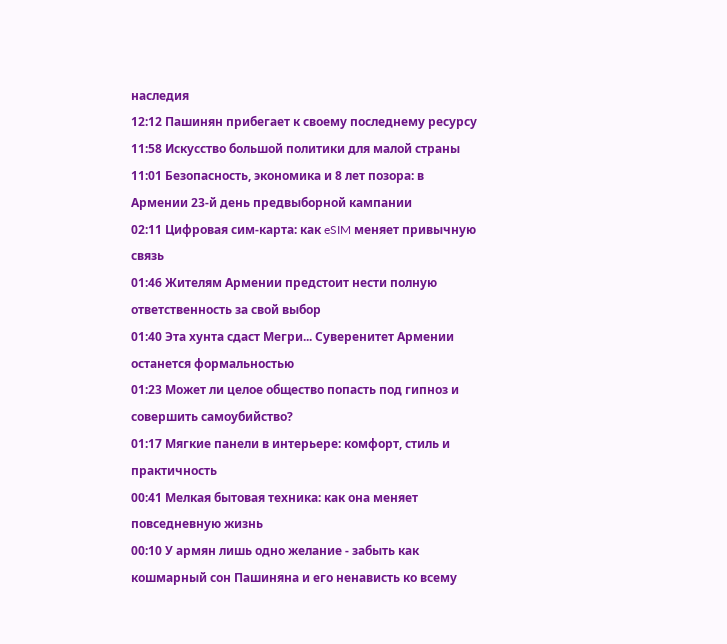наследия
12:12 Пашинян прибегает к своему последнему ресурсу
11:58 Искусство большой политики для малой страны
11:01 Безопасность, экономика и 8 лет позора: в Армении 23-й день предвыборной кампании
02:11 Цифровая сим-карта: как eSIM меняет привычную связь
01:46 Жителям Армении предстоит нести полную ответственность за свой выбор
01:40 Эта хунта сдаст Мегри... Суверенитет Армении останется формальностью
01:23 Может ли целое общество попасть под гипноз и совершить самоубийство?
01:17 Мягкие панели в интерьере: комфорт, стиль и практичность
00:41 Мелкая бытовая техника: как она меняет повседневную жизнь
00:10 У армян лишь одно желание - забыть как кошмарный сон Пашиняна и его ненависть ко всему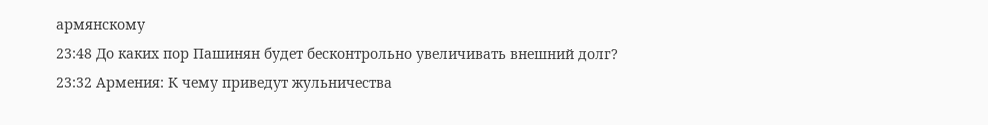армянскому
23:48 До каких пор Пашинян будет бесконтрольно увеличивать внешний долг?
23:32 Армения: К чему приведут жульничества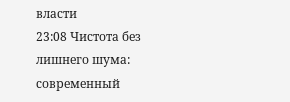власти
23:08 Чистота без лишнего шума: современный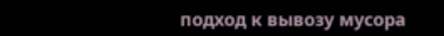подход к вывозу мусора